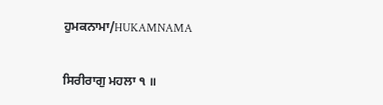ਹੁਮਕਨਾਮਾ/HUKAMNAMA


ਸਿਰੀਰਾਗੁ ਮਹਲਾ ੧ ॥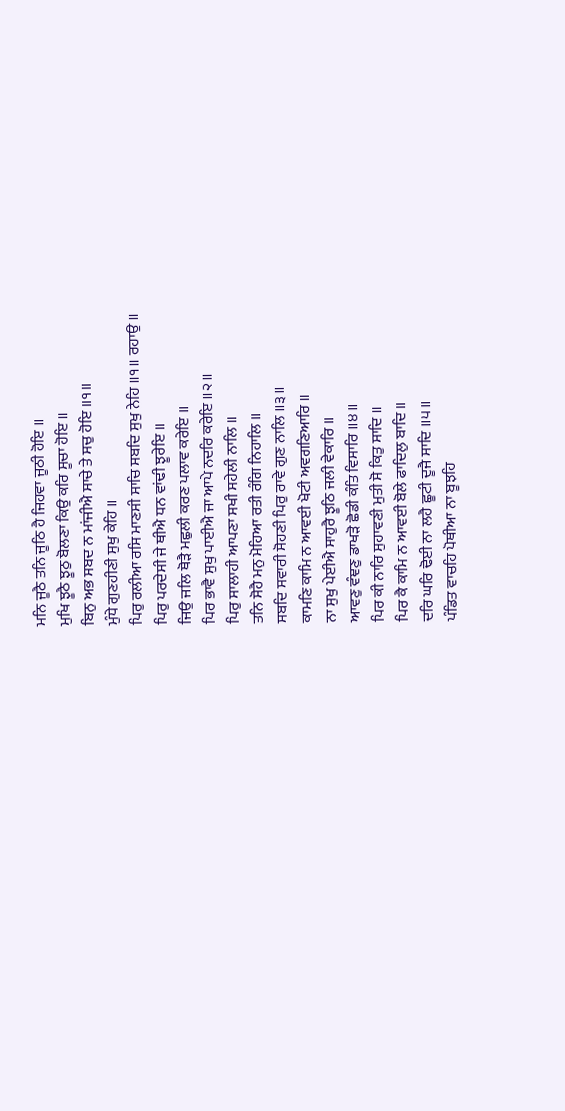ਮਨਿ ਜੂਠੈ ਤਨਿ ਜੂਠਿ ਹੈ ਜਿਹਵਾ ਜੂਠੀ ਹੋਇ ॥
ਮੁਖਿ ਝੂਠੈ ਝੂਠੁ ਬੋਲਣਾ ਕਿਉ ਕਰਿ ਸੂਚਾ ਹੋਇ ॥
ਬਿਨੁ ਅਭ ਸਬਦ ਨ ਮਾਂਜੀਐ ਸਾਚੇ ਤੇ ਸਚੁ ਹੋਇ ॥੧॥
ਮੁੰਧੇ ਗੁਣਹੀਣੀ ਸੁਖੁ ਕੇਹਿ ॥
ਪਿਰੁ ਰਲੀਆ ਰਸਿ ਮਾਣਸੀ ਸਾਚਿ ਸਬਦਿ ਸੁਖੁ ਨੇਹਿ ॥੧॥ ਰਹਾਉ ॥
ਪਿਰੁ ਪਰਦੇਸੀ ਜੇ ਥੀਐ ਧਨ ਵਾਂਢੀ ਝੂਰੇਇ ॥
ਜਿਉ ਜਲਿ ਥੋੜੈ ਮਛੁਲੀ ਕਰਣ ਪਲਾਵ ਕਰੇਇ ॥
ਪਿਰ ਭਾਵੈ ਸੁਖੁ ਪਾਈਐ ਜਾ ਆਪੇ ਨਦਰਿ ਕਰੇਇ ॥੨॥
ਪਿਰੁ ਸਾਲਾਹੀ ਆਪਣਾ ਸਖੀ ਸਹੇਲੀ ਨਾਲਿ ॥
ਤਨਿ ਸੋਹੈ ਮਨੁ ਮੋਹਿਆ ਰਤੀ ਰੰਗਿ ਨਿਹਾਲਿ ॥
ਸਬਦਿ ਸਵਾਰੀ ਸੋਹਣੀ ਪਿਰੁ ਰਾਵੇ ਗੁਣ ਨਾਲਿ ॥੩॥
ਕਾਮਣਿ ਕਾਮਿ ਨ ਆਵਈ ਖੋਟੀ ਅਵਗਣਿਆਰਿ ॥
ਨਾ ਸੁਖੁ ਪੇਈਐ ਸਾਹੁਰੈ ਝੂਠਿ ਜਲੀ ਵੇਕਾਰਿ ॥
ਆਵਣੁ ਵੰਞਣੁ ਡਾਖੜੋ ਛੋਡੀ ਕੰਤਿ ਵਿਸਾਰਿ ॥੪॥
ਪਿਰ ਕੀ ਨਾਰਿ ਸੁਹਾਵਣੀ ਮੁਤੀ ਸੋ ਕਿਤੁ ਸਾਦਿ ॥
ਪਿਰ ਕੈ ਕਾਮਿ ਨ ਆਵਈ ਬੋਲੇ ਫਾਦਿਲੁ ਬਾਦਿ ॥
ਦਰਿ ਘਰਿ ਢੋਈ ਨਾ ਲਹੈ ਛੂਟੀ ਦੂਜੈ ਸਾਦਿ ॥੫॥
ਪੰਡਿਤ ਵਾਚਹਿ ਪੋਥੀਆ ਨਾ ਬੂਝਹਿ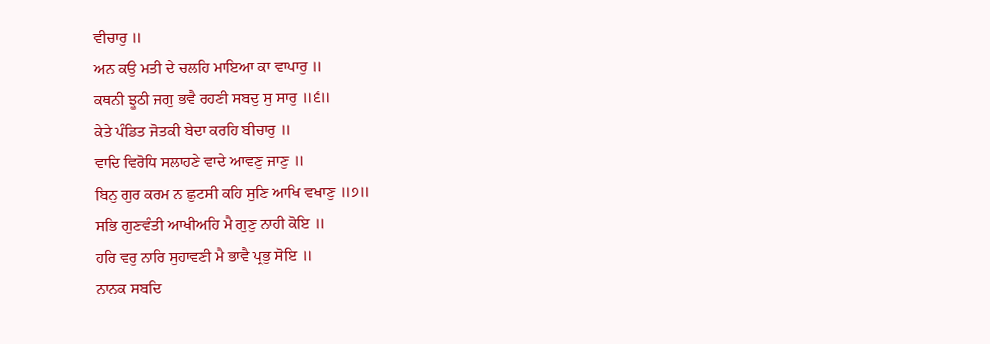ਵੀਚਾਰੁ ॥
ਅਨ ਕਉ ਮਤੀ ਦੇ ਚਲਹਿ ਮਾਇਆ ਕਾ ਵਾਪਾਰੁ ॥
ਕਥਨੀ ਝੂਠੀ ਜਗੁ ਭਵੈ ਰਹਣੀ ਸਬਦੁ ਸੁ ਸਾਰੁ ॥੬॥
ਕੇਤੇ ਪੰਡਿਤ ਜੋਤਕੀ ਬੇਦਾ ਕਰਹਿ ਬੀਚਾਰੁ ॥
ਵਾਦਿ ਵਿਰੋਧਿ ਸਲਾਹਣੇ ਵਾਦੇ ਆਵਣੁ ਜਾਣੁ ॥
ਬਿਨੁ ਗੁਰ ਕਰਮ ਨ ਛੁਟਸੀ ਕਹਿ ਸੁਣਿ ਆਖਿ ਵਖਾਣੁ ॥੭॥
ਸਭਿ ਗੁਣਵੰਤੀ ਆਖੀਅਹਿ ਮੈ ਗੁਣੁ ਨਾਹੀ ਕੋਇ ॥
ਹਰਿ ਵਰੁ ਨਾਰਿ ਸੁਹਾਵਣੀ ਮੈ ਭਾਵੈ ਪ੍ਰਭੁ ਸੋਇ ॥
ਨਾਨਕ ਸਬਦਿ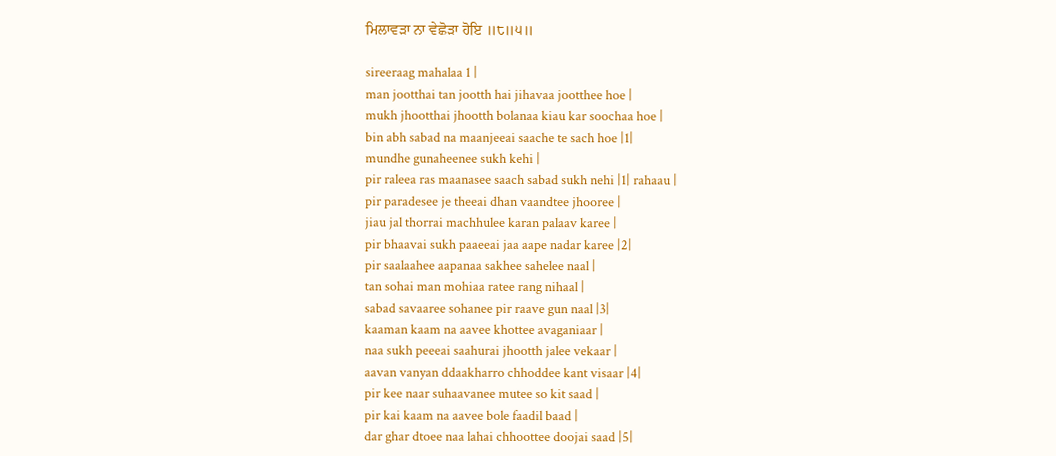ਮਿਲਾਵੜਾ ਨਾ ਵੇਛੋੜਾ ਹੋਇ ॥੮॥੫॥

sireeraag mahalaa 1 |
man jootthai tan jootth hai jihavaa jootthee hoe |
mukh jhootthai jhootth bolanaa kiau kar soochaa hoe |
bin abh sabad na maanjeeai saache te sach hoe |1|
mundhe gunaheenee sukh kehi |
pir raleea ras maanasee saach sabad sukh nehi |1| rahaau |
pir paradesee je theeai dhan vaandtee jhooree |
jiau jal thorrai machhulee karan palaav karee |
pir bhaavai sukh paaeeai jaa aape nadar karee |2|
pir saalaahee aapanaa sakhee sahelee naal |
tan sohai man mohiaa ratee rang nihaal |
sabad savaaree sohanee pir raave gun naal |3|
kaaman kaam na aavee khottee avaganiaar |
naa sukh peeeai saahurai jhootth jalee vekaar |
aavan vanyan ddaakharro chhoddee kant visaar |4|
pir kee naar suhaavanee mutee so kit saad |
pir kai kaam na aavee bole faadil baad |
dar ghar dtoee naa lahai chhoottee doojai saad |5|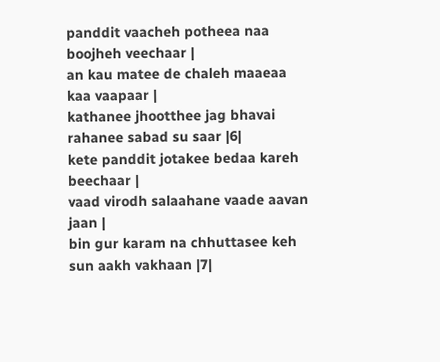panddit vaacheh potheea naa boojheh veechaar |
an kau matee de chaleh maaeaa kaa vaapaar |
kathanee jhootthee jag bhavai rahanee sabad su saar |6|
kete panddit jotakee bedaa kareh beechaar |
vaad virodh salaahane vaade aavan jaan |
bin gur karam na chhuttasee keh sun aakh vakhaan |7|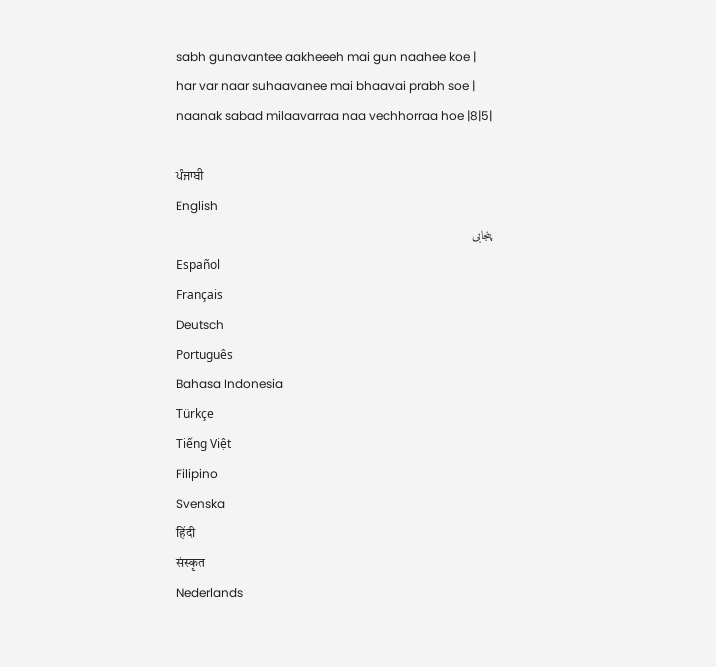sabh gunavantee aakheeeh mai gun naahee koe |
har var naar suhaavanee mai bhaavai prabh soe |
naanak sabad milaavarraa naa vechhorraa hoe |8|5|

ਪੰਜਾਬੀ
English
پنجابی
Español
Français
Deutsch
Português
Bahasa Indonesia
Türkçe
Tiếng Việt
Filipino
Svenska
हिंदी
संस्कृत
Nederlands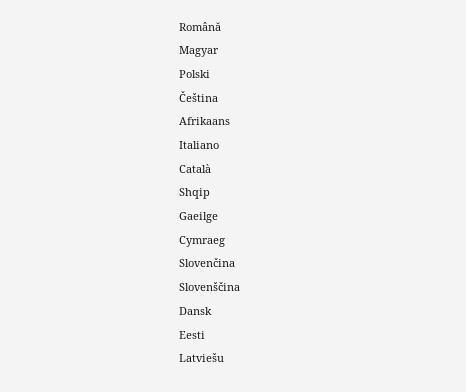Română
Magyar
Polski
Čeština
Afrikaans
Italiano
Català
Shqip
Gaeilge
Cymraeg
Slovenčina
Slovenščina
Dansk
Eesti
Latviešu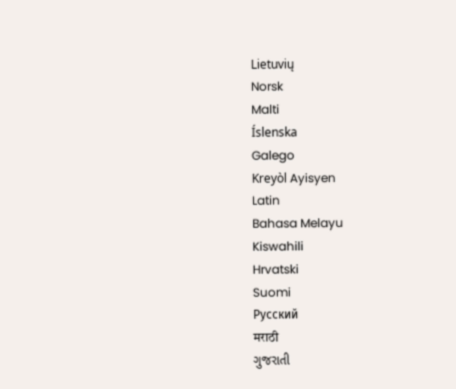Lietuvių
Norsk
Malti
Íslenska
Galego
Kreyòl Ayisyen
Latin
Bahasa Melayu
Kiswahili
Hrvatski
Suomi
Русский
मराठी
ગુજરાતી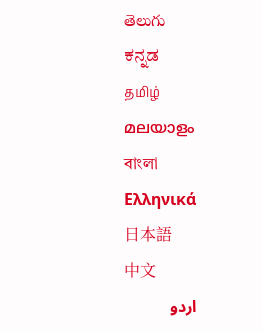తెలుగు
ಕನ್ನಡ
தமிழ்
മലയാളം
বাংলা
Ελληνικά
日本語
中文
اردو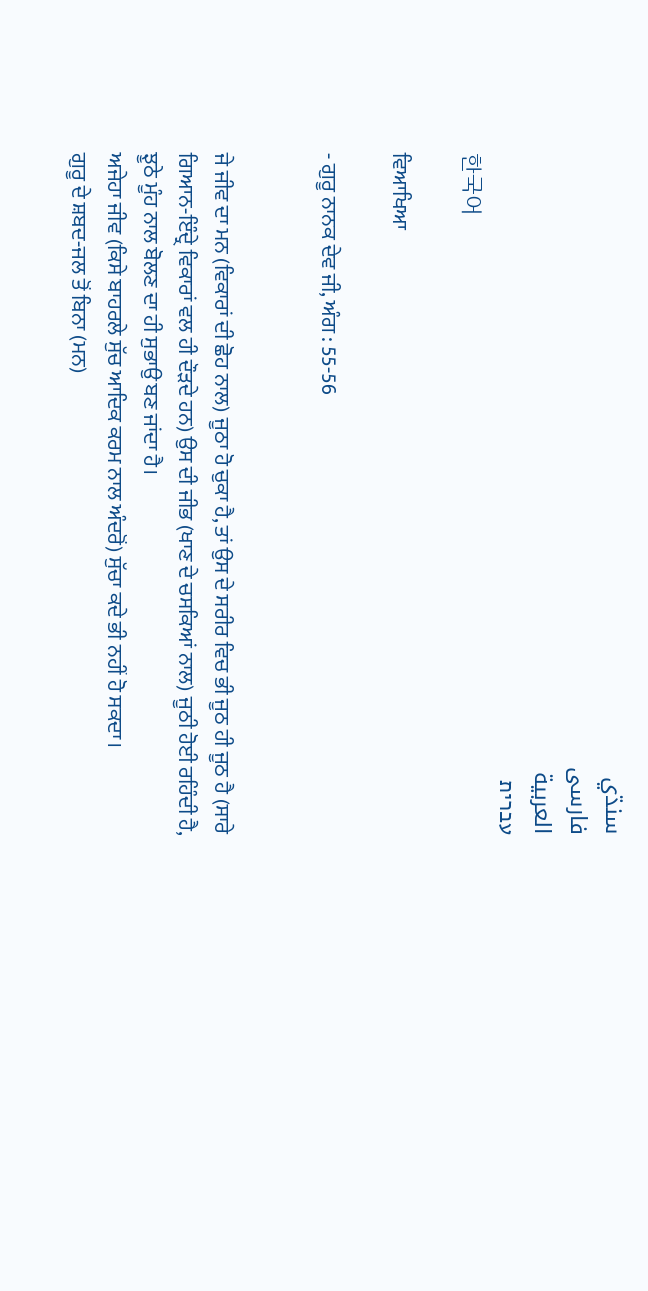سنڌي
فارسی
العربية
עברית
한국어

ਵਿਆਖਿਆ

- ਗੁਰੂ ਨਾਨਕ ਦੇਵ ਜੀ, ਅੰਗ : 55-56


ਜੇ ਜੀਵ ਦਾ ਮਨ (ਵਿਕਾਰਾਂ ਦੀ ਛੋਹ ਨਾਲ) ਜੂਠਾ ਹੋ ਚੁਕਾ ਹੈ, ਤਾਂ ਉਸ ਦੇ ਸਰੀਰ ਵਿਚ ਭੀ ਜੂਠ ਹੀ ਜੂਠ ਹੈ (ਸਾਰੇ ਗਿਆਨ-ਇੰਦ੍ਰੇ ਵਿਕਾਰਾਂ ਵਲ ਹੀ ਦੌੜਦੇ ਹਨ) ਉਸ ਦੀ ਜੀਭ (ਖਾਣ ਦੇ ਚਸਕਿਆਂ ਨਾਲ) ਜੂਠੀ ਹੋਈ ਰਹਿੰਦੀ ਹੈ, ਝੂਠੇ ਮੂੰਹ ਨਾਲ ਬੋਲਣ ਦਾ ਹੀ ਸੁਭਾਉ ਬਣ ਜਾਂਦਾ ਹੈ।
ਅਜੇਹਾ ਜੀਵ (ਕਿਸੇ ਬਾਹਰਲੇ ਸੁੱਚ ਆਦਿਕ ਕਰਮ ਨਾਲ ਅੰਦਰੋਂ) ਸੁੱਚਾ ਕਦੇ ਭੀ ਨਹੀਂ ਹੋ ਸਕਦਾ।
ਗੁਰੂ ਦੇ ਸ਼ਬਦ-ਜਲ ਤੋਂ ਬਿਨਾ (ਮਨ)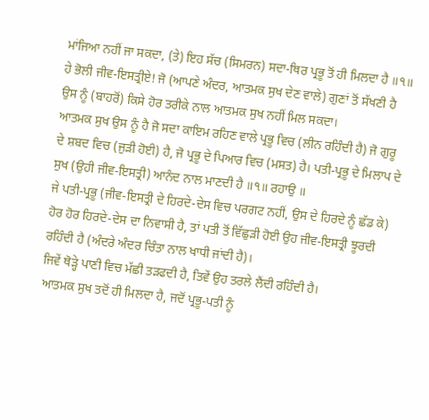ਮਾਂਜਿਆ ਨਹੀਂ ਜਾ ਸਕਦਾ, (ਤੇ) ਇਹ ਸੱਚ (ਸਿਮਰਨ) ਸਦਾ-ਥਿਰ ਪ੍ਰਭੂ ਤੋਂ ਹੀ ਮਿਲਦਾ ਹੈ ॥੧॥
ਹੇ ਭੋਲੀ ਜੀਵ-ਇਸਤ੍ਰੀਏ! ਜੋ (ਆਪਣੇ ਅੰਦਰ, ਆਤਮਕ ਸੁਖ ਦੇਣ ਵਾਲੇ) ਗੁਣਾਂ ਤੋਂ ਸੱਖਣੀ ਹੈ ਉਸ ਨੂੰ (ਬਾਹਰੋਂ) ਕਿਸੇ ਹੋਰ ਤਰੀਕੇ ਨਾਲ ਆਤਮਕ ਸੁਖ ਨਹੀਂ ਮਿਲ ਸਕਦਾ।
ਆਤਮਕ ਸੁਖ ਉਸ ਨੂੰ ਹੈ ਜੋ ਸਦਾ ਕਾਇਮ ਰਹਿਣ ਵਾਲੇ ਪ੍ਰਭੂ ਵਿਚ (ਲੀਨ ਰਹਿੰਦੀ ਹੈ) ਜੋ ਗੁਰੂ ਦੇ ਸ਼ਬਦ ਵਿਚ (ਜੁੜੀ ਹੋਈ) ਹੈ, ਜੋ ਪ੍ਰਭੂ ਦੇ ਪਿਆਰ ਵਿਚ (ਮਸਤ) ਹੈ। ਪਤੀ-ਪ੍ਰਭੂ ਦੇ ਮਿਲਾਪ ਦੇ ਸੁਖ (ਉਹੀ ਜੀਵ-ਇਸਤ੍ਰੀ) ਆਨੰਦ ਨਾਲ ਮਾਣਦੀ ਹੈ ॥੧॥ ਰਹਾਉ ॥
ਜੇ ਪਤੀ-ਪ੍ਰਭੂ (ਜੀਵ-ਇਸਤ੍ਰੀ ਦੇ ਹਿਰਦੇ-ਦੇਸ ਵਿਚ ਪਰਗਟ ਨਹੀਂ, ਉਸ ਦੇ ਹਿਰਦੇ ਨੂੰ ਛੱਡ ਕੇ) ਹੋਰ ਹੋਰ ਹਿਰਦੇ-ਦੇਸ ਦਾ ਨਿਵਾਸੀ ਹੈ, ਤਾਂ ਪਤੀ ਤੋਂ ਵਿੱਛੁੜੀ ਹੋਈ ਉਹ ਜੀਵ-ਇਸਤ੍ਰੀ ਝੂਰਦੀ ਰਹਿੰਦੀ ਹੈ (ਅੰਦਰੇ ਅੰਦਰ ਚਿੰਤਾ ਨਾਲ ਖਾਧੀ ਜਾਂਦੀ ਹੈ)।
ਜਿਵੇਂ ਥੋੜ੍ਹੇ ਪਾਣੀ ਵਿਚ ਮੱਛੀ ਤੜਫਦੀ ਹੈ, ਤਿਵੇਂ ਉਹ ਤਰਲੇ ਲੈਂਦੀ ਰਹਿੰਦੀ ਹੈ।
ਆਤਮਕ ਸੁਖ ਤਦੋਂ ਹੀ ਮਿਲਦਾ ਹੈ, ਜਦੋਂ ਪ੍ਰਭੂ-ਪਤੀ ਨੂੰ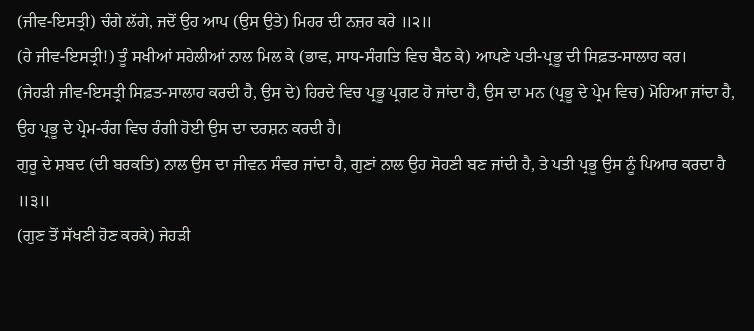(ਜੀਵ-ਇਸਤ੍ਰੀ) ਚੰਗੇ ਲੱਗੇ, ਜਦੋਂ ਉਹ ਆਪ (ਉਸ ਉਤੇ) ਮਿਹਰ ਦੀ ਨਜ਼ਰ ਕਰੇ ॥੨॥
(ਹੇ ਜੀਵ-ਇਸਤ੍ਰੀ!) ਤੂੰ ਸਖੀਆਂ ਸਹੇਲੀਆਂ ਨਾਲ ਮਿਲ ਕੇ (ਭਾਵ, ਸਾਧ-ਸੰਗਤਿ ਵਿਚ ਬੈਠ ਕੇ) ਆਪਣੇ ਪਤੀ-ਪ੍ਰਭੂ ਦੀ ਸਿਫ਼ਤ-ਸਾਲਾਹ ਕਰ।
(ਜੇਹੜੀ ਜੀਵ-ਇਸਤ੍ਰੀ ਸਿਫ਼ਤ-ਸਾਲਾਹ ਕਰਦੀ ਹੈ, ਉਸ ਦੇ) ਹਿਰਦੇ ਵਿਚ ਪ੍ਰਭੂ ਪ੍ਰਗਟ ਹੋ ਜਾਂਦਾ ਹੈ, ਉਸ ਦਾ ਮਨ (ਪ੍ਰਭੂ ਦੇ ਪ੍ਰੇਮ ਵਿਚ) ਮੋਹਿਆ ਜਾਂਦਾ ਹੈ, ਉਹ ਪ੍ਰਭੂ ਦੇ ਪ੍ਰੇਮ-ਰੰਗ ਵਿਚ ਰੰਗੀ ਹੋਈ ਉਸ ਦਾ ਦਰਸ਼ਨ ਕਰਦੀ ਹੈ।
ਗੁਰੂ ਦੇ ਸ਼ਬਦ (ਦੀ ਬਰਕਤਿ) ਨਾਲ ਉਸ ਦਾ ਜੀਵਨ ਸੰਵਰ ਜਾਂਦਾ ਹੈ, ਗੁਣਾਂ ਨਾਲ ਉਹ ਸੋਹਣੀ ਬਣ ਜਾਂਦੀ ਹੈ, ਤੇ ਪਤੀ ਪ੍ਰਭੂ ਉਸ ਨੂੰ ਪਿਆਰ ਕਰਦਾ ਹੈ ॥੩॥
(ਗੁਣ ਤੋਂ ਸੱਖਣੀ ਹੋਣ ਕਰਕੇ) ਜੇਹੜੀ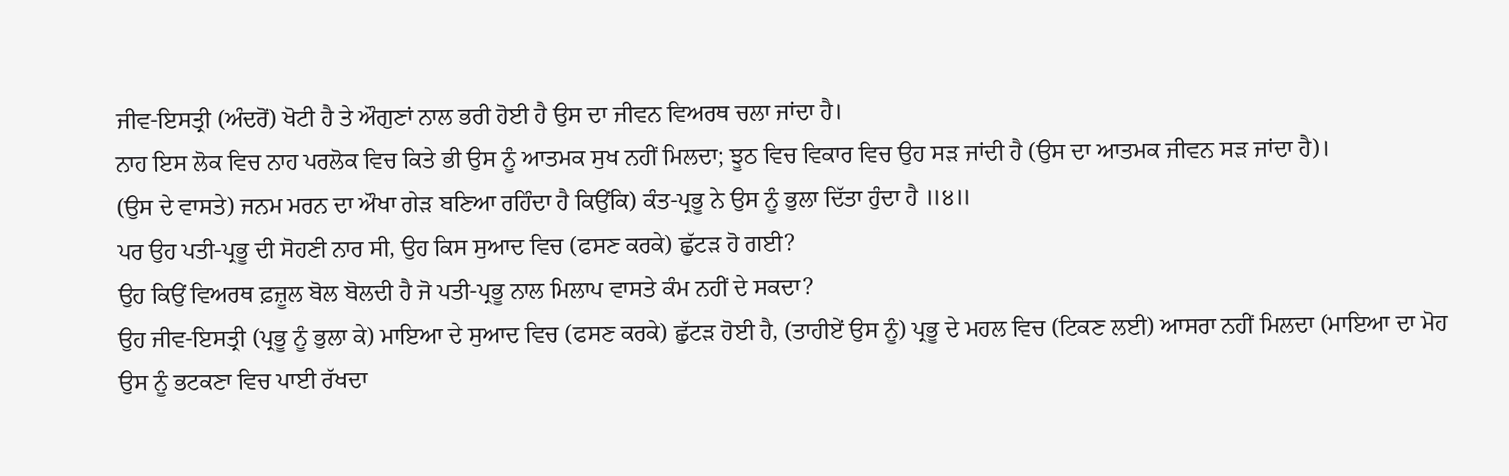ਜੀਵ-ਇਸਤ੍ਰੀ (ਅੰਦਰੋਂ) ਖੋਟੀ ਹੈ ਤੇ ਔਗੁਣਾਂ ਨਾਲ ਭਰੀ ਹੋਈ ਹੈ ਉਸ ਦਾ ਜੀਵਨ ਵਿਅਰਥ ਚਲਾ ਜਾਂਦਾ ਹੈ।
ਨਾਹ ਇਸ ਲੋਕ ਵਿਚ ਨਾਹ ਪਰਲੋਕ ਵਿਚ ਕਿਤੇ ਭੀ ਉਸ ਨੂੰ ਆਤਮਕ ਸੁਖ ਨਹੀਂ ਮਿਲਦਾ; ਝੂਠ ਵਿਚ ਵਿਕਾਰ ਵਿਚ ਉਹ ਸੜ ਜਾਂਦੀ ਹੈ (ਉਸ ਦਾ ਆਤਮਕ ਜੀਵਨ ਸੜ ਜਾਂਦਾ ਹੈ)।
(ਉਸ ਦੇ ਵਾਸਤੇ) ਜਨਮ ਮਰਨ ਦਾ ਔਖਾ ਗੇੜ ਬਣਿਆ ਰਹਿੰਦਾ ਹੈ ਕਿਉਂਕਿ) ਕੰਤ-ਪ੍ਰਭੂ ਨੇ ਉਸ ਨੂੰ ਭੁਲਾ ਦਿੱਤਾ ਹੁੰਦਾ ਹੈ ॥੪॥
ਪਰ ਉਹ ਪਤੀ-ਪ੍ਰਭੂ ਦੀ ਸੋਹਣੀ ਨਾਰ ਸੀ, ਉਹ ਕਿਸ ਸੁਆਦ ਵਿਚ (ਫਸਣ ਕਰਕੇ) ਛੁੱਟੜ ਹੋ ਗਈ?
ਉਹ ਕਿਉਂ ਵਿਅਰਥ ਫ਼ਜ਼ੂਲ ਬੋਲ ਬੋਲਦੀ ਹੈ ਜੋ ਪਤੀ-ਪ੍ਰਭੂ ਨਾਲ ਮਿਲਾਪ ਵਾਸਤੇ ਕੰਮ ਨਹੀਂ ਦੇ ਸਕਦਾ?
ਉਹ ਜੀਵ-ਇਸਤ੍ਰੀ (ਪ੍ਰਭੂ ਨੂੰ ਭੁਲਾ ਕੇ) ਮਾਇਆ ਦੇ ਸੁਆਦ ਵਿਚ (ਫਸਣ ਕਰਕੇ) ਛੁੱਟੜ ਹੋਈ ਹੈ, (ਤਾਹੀਏਂ ਉਸ ਨੂੰ) ਪ੍ਰਭੂ ਦੇ ਮਹਲ ਵਿਚ (ਟਿਕਣ ਲਈ) ਆਸਰਾ ਨਹੀਂ ਮਿਲਦਾ (ਮਾਇਆ ਦਾ ਮੋਹ ਉਸ ਨੂੰ ਭਟਕਣਾ ਵਿਚ ਪਾਈ ਰੱਖਦਾ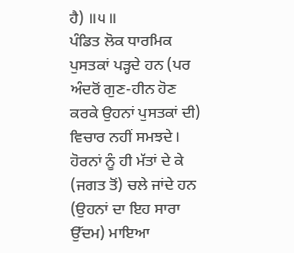ਹੈ) ॥੫॥
ਪੰਡਿਤ ਲੋਕ ਧਾਰਮਿਕ ਪੁਸਤਕਾਂ ਪੜ੍ਹਦੇ ਹਨ (ਪਰ ਅੰਦਰੋਂ ਗੁਣ-ਹੀਨ ਹੋਣ ਕਰਕੇ ਉਹਨਾਂ ਪੁਸਤਕਾਂ ਦੀ) ਵਿਚਾਰ ਨਹੀਂ ਸਮਝਦੇ।
ਹੋਰਨਾਂ ਨੂੰ ਹੀ ਮੱਤਾਂ ਦੇ ਕੇ (ਜਗਤ ਤੋਂ) ਚਲੇ ਜਾਂਦੇ ਹਨ (ਉਹਨਾਂ ਦਾ ਇਹ ਸਾਰਾ ਉੱਦਮ) ਮਾਇਆ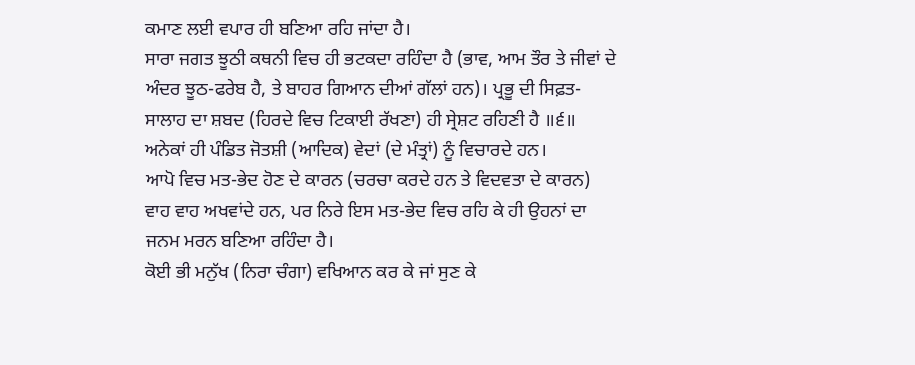ਕਮਾਣ ਲਈ ਵਪਾਰ ਹੀ ਬਣਿਆ ਰਹਿ ਜਾਂਦਾ ਹੈ।
ਸਾਰਾ ਜਗਤ ਝੂਠੀ ਕਥਨੀ ਵਿਚ ਹੀ ਭਟਕਦਾ ਰਹਿੰਦਾ ਹੈ (ਭਾਵ, ਆਮ ਤੌਰ ਤੇ ਜੀਵਾਂ ਦੇ ਅੰਦਰ ਝੂਠ-ਫਰੇਬ ਹੈ, ਤੇ ਬਾਹਰ ਗਿਆਨ ਦੀਆਂ ਗੱਲਾਂ ਹਨ)। ਪ੍ਰਭੂ ਦੀ ਸਿਫ਼ਤ-ਸਾਲਾਹ ਦਾ ਸ਼ਬਦ (ਹਿਰਦੇ ਵਿਚ ਟਿਕਾਈ ਰੱਖਣਾ) ਹੀ ਸ੍ਰੇਸ਼ਟ ਰਹਿਣੀ ਹੈ ॥੬॥
ਅਨੇਕਾਂ ਹੀ ਪੰਡਿਤ ਜੋਤਸ਼ੀ (ਆਦਿਕ) ਵੇਦਾਂ (ਦੇ ਮੰਤ੍ਰਾਂ) ਨੂੰ ਵਿਚਾਰਦੇ ਹਨ।
ਆਪੋ ਵਿਚ ਮਤ-ਭੇਦ ਹੋਣ ਦੇ ਕਾਰਨ (ਚਰਚਾ ਕਰਦੇ ਹਨ ਤੇ ਵਿਦਵਤਾ ਦੇ ਕਾਰਨ) ਵਾਹ ਵਾਹ ਅਖਵਾਂਦੇ ਹਨ, ਪਰ ਨਿਰੇ ਇਸ ਮਤ-ਭੇਦ ਵਿਚ ਰਹਿ ਕੇ ਹੀ ਉਹਨਾਂ ਦਾ ਜਨਮ ਮਰਨ ਬਣਿਆ ਰਹਿੰਦਾ ਹੈ।
ਕੋਈ ਭੀ ਮਨੁੱਖ (ਨਿਰਾ ਚੰਗਾ) ਵਖਿਆਨ ਕਰ ਕੇ ਜਾਂ ਸੁਣ ਕੇ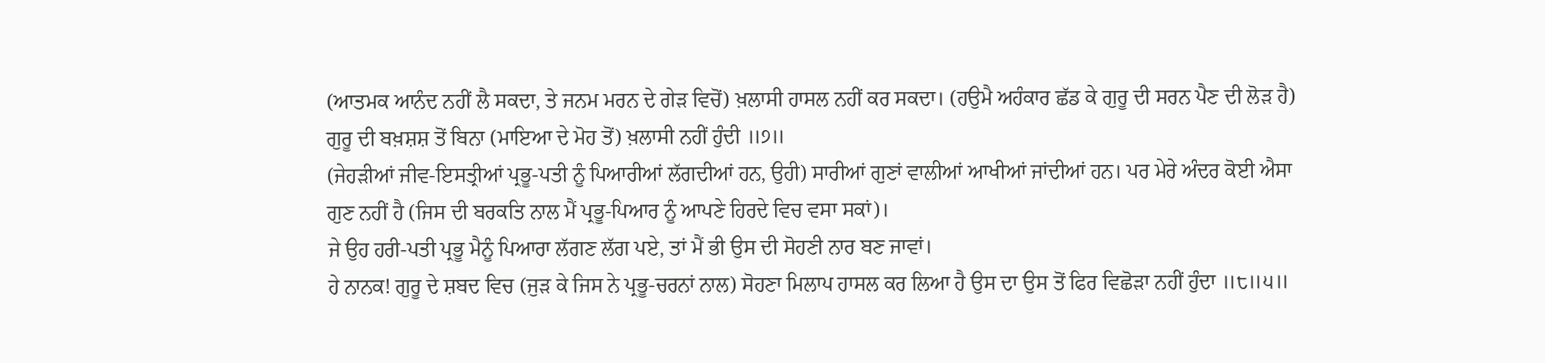(ਆਤਮਕ ਆਨੰਦ ਨਹੀਂ ਲੈ ਸਕਦਾ, ਤੇ ਜਨਮ ਮਰਨ ਦੇ ਗੇੜ ਵਿਚੋਂ) ਖ਼ਲਾਸੀ ਹਾਸਲ ਨਹੀਂ ਕਰ ਸਕਦਾ। (ਹਉਮੈ ਅਹੰਕਾਰ ਛੱਡ ਕੇ ਗੁਰੂ ਦੀ ਸਰਨ ਪੈਣ ਦੀ ਲੋੜ ਹੈ) ਗੁਰੂ ਦੀ ਬਖ਼ਸ਼ਸ਼ ਤੋਂ ਬਿਨਾ (ਮਾਇਆ ਦੇ ਮੋਹ ਤੋਂ) ਖ਼ਲਾਸੀ ਨਹੀਂ ਹੁੰਦੀ ॥੭॥
(ਜੇਹੜੀਆਂ ਜੀਵ-ਇਸਤ੍ਰੀਆਂ ਪ੍ਰਭੂ-ਪਤੀ ਨੂੰ ਪਿਆਰੀਆਂ ਲੱਗਦੀਆਂ ਹਨ, ਉਹੀ) ਸਾਰੀਆਂ ਗੁਣਾਂ ਵਾਲੀਆਂ ਆਖੀਆਂ ਜਾਂਦੀਆਂ ਹਨ। ਪਰ ਮੇਰੇ ਅੰਦਰ ਕੋਈ ਐਸਾ ਗੁਣ ਨਹੀਂ ਹੈ (ਜਿਸ ਦੀ ਬਰਕਤਿ ਨਾਲ ਮੈਂ ਪ੍ਰਭੂ-ਪਿਆਰ ਨੂੰ ਆਪਣੇ ਹਿਰਦੇ ਵਿਚ ਵਸਾ ਸਕਾਂ)।
ਜੇ ਉਹ ਹਰੀ-ਪਤੀ ਪ੍ਰਭੂ ਮੈਨੂੰ ਪਿਆਰਾ ਲੱਗਣ ਲੱਗ ਪਏ, ਤਾਂ ਮੈਂ ਭੀ ਉਸ ਦੀ ਸੋਹਣੀ ਨਾਰ ਬਣ ਜਾਵਾਂ।
ਹੇ ਨਾਨਕ! ਗੁਰੂ ਦੇ ਸ਼ਬਦ ਵਿਚ (ਜੁੜ ਕੇ ਜਿਸ ਨੇ ਪ੍ਰਭੂ-ਚਰਨਾਂ ਨਾਲ) ਸੋਹਣਾ ਮਿਲਾਪ ਹਾਸਲ ਕਰ ਲਿਆ ਹੈ ਉਸ ਦਾ ਉਸ ਤੋਂ ਫਿਰ ਵਿਛੋੜਾ ਨਹੀਂ ਹੁੰਦਾ ॥੮॥੫॥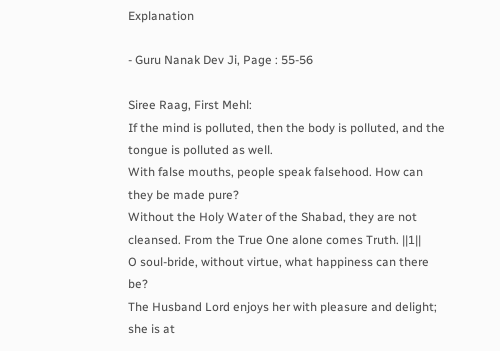Explanation

- Guru Nanak Dev Ji, Page : 55-56

Siree Raag, First Mehl:
If the mind is polluted, then the body is polluted, and the tongue is polluted as well.
With false mouths, people speak falsehood. How can they be made pure?
Without the Holy Water of the Shabad, they are not cleansed. From the True One alone comes Truth. ||1||
O soul-bride, without virtue, what happiness can there be?
The Husband Lord enjoys her with pleasure and delight; she is at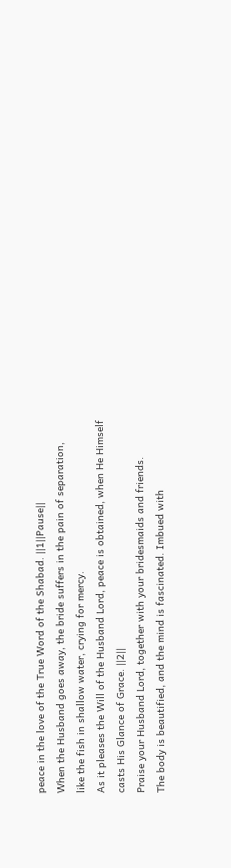peace in the love of the True Word of the Shabad. ||1||Pause||
When the Husband goes away, the bride suffers in the pain of separation,
like the fish in shallow water, crying for mercy.
As it pleases the Will of the Husband Lord, peace is obtained, when He Himself casts His Glance of Grace. ||2||
Praise your Husband Lord, together with your bridesmaids and friends.
The body is beautified, and the mind is fascinated. Imbued with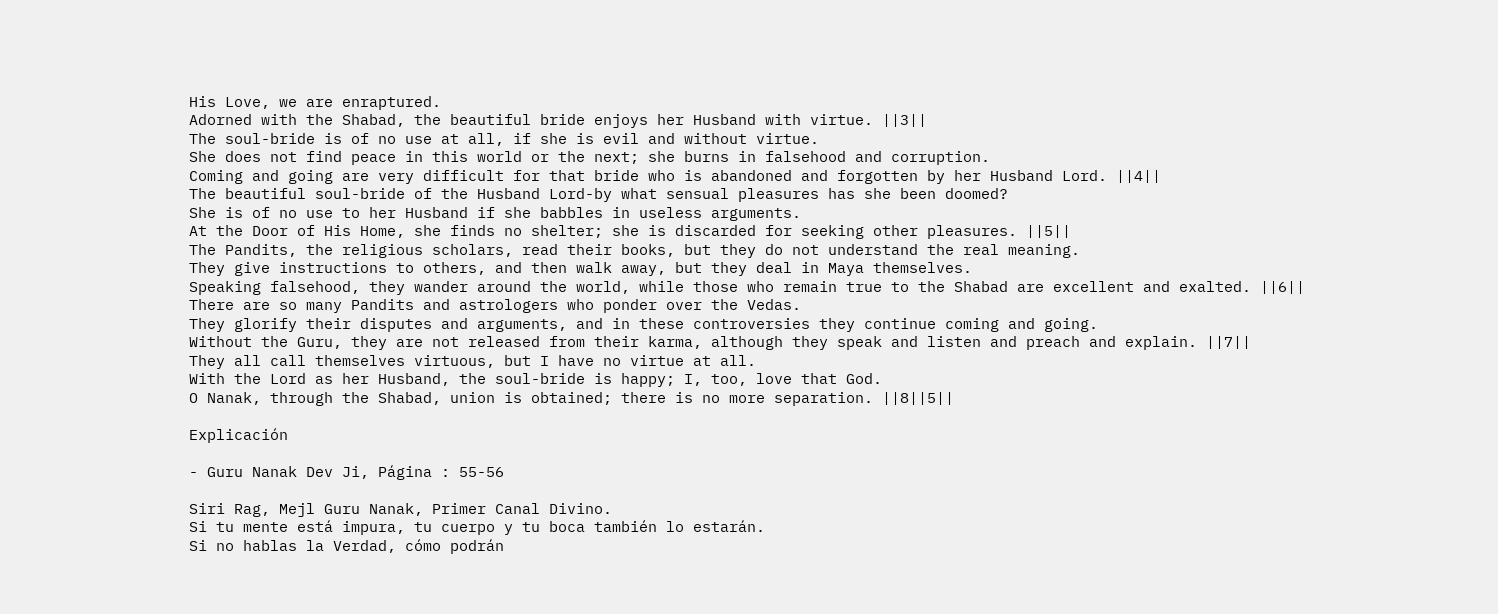His Love, we are enraptured.
Adorned with the Shabad, the beautiful bride enjoys her Husband with virtue. ||3||
The soul-bride is of no use at all, if she is evil and without virtue.
She does not find peace in this world or the next; she burns in falsehood and corruption.
Coming and going are very difficult for that bride who is abandoned and forgotten by her Husband Lord. ||4||
The beautiful soul-bride of the Husband Lord-by what sensual pleasures has she been doomed?
She is of no use to her Husband if she babbles in useless arguments.
At the Door of His Home, she finds no shelter; she is discarded for seeking other pleasures. ||5||
The Pandits, the religious scholars, read their books, but they do not understand the real meaning.
They give instructions to others, and then walk away, but they deal in Maya themselves.
Speaking falsehood, they wander around the world, while those who remain true to the Shabad are excellent and exalted. ||6||
There are so many Pandits and astrologers who ponder over the Vedas.
They glorify their disputes and arguments, and in these controversies they continue coming and going.
Without the Guru, they are not released from their karma, although they speak and listen and preach and explain. ||7||
They all call themselves virtuous, but I have no virtue at all.
With the Lord as her Husband, the soul-bride is happy; I, too, love that God.
O Nanak, through the Shabad, union is obtained; there is no more separation. ||8||5||

Explicación

- Guru Nanak Dev Ji, Página : 55-56

Siri Rag, Mejl Guru Nanak, Primer Canal Divino.
Si tu mente está impura, tu cuerpo y tu boca también lo estarán.
Si no hablas la Verdad, cómo podrán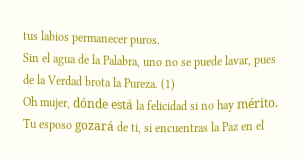tus labios permanecer puros.
Sin el agua de la Palabra, uno no se puede lavar, pues de la Verdad brota la Pureza. (1)
Oh mujer, dónde está la felicidad si no hay mérito.
Tu esposo gozará de ti, si encuentras la Paz en el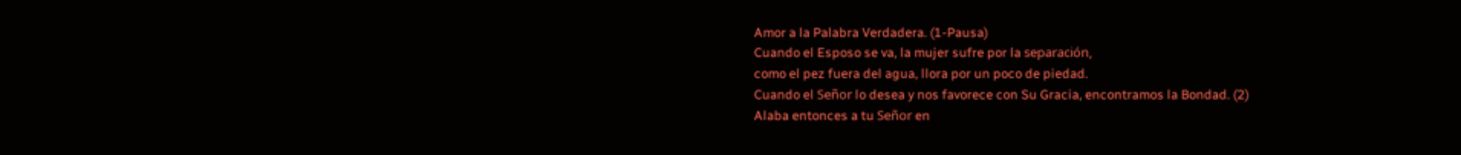Amor a la Palabra Verdadera. (1-Pausa)
Cuando el Esposo se va, la mujer sufre por la separación,
como el pez fuera del agua, llora por un poco de piedad.
Cuando el Señor lo desea y nos favorece con Su Gracia, encontramos la Bondad. (2)
Alaba entonces a tu Señor en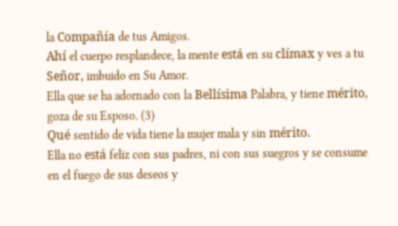la Compañía de tus Amigos.
Ahí el cuerpo resplandece, la mente está en su clímax y ves a tu Señor, imbuido en Su Amor.
Ella que se ha adornado con la Bellísima Palabra, y tiene mérito, goza de su Esposo. (3)
Qué sentido de vida tiene la mujer mala y sin mérito.
Ella no está feliz con sus padres, ni con sus suegros y se consume en el fuego de sus deseos y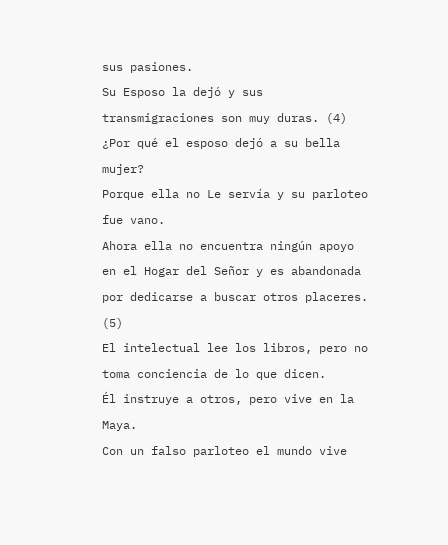sus pasiones.
Su Esposo la dejó y sus transmigraciones son muy duras. (4)
¿Por qué el esposo dejó a su bella mujer?
Porque ella no Le servía y su parloteo fue vano.
Ahora ella no encuentra ningún apoyo en el Hogar del Señor y es abandonada por dedicarse a buscar otros placeres. (5)
El intelectual lee los libros, pero no toma conciencia de lo que dicen.
Él instruye a otros, pero vive en la Maya.
Con un falso parloteo el mundo vive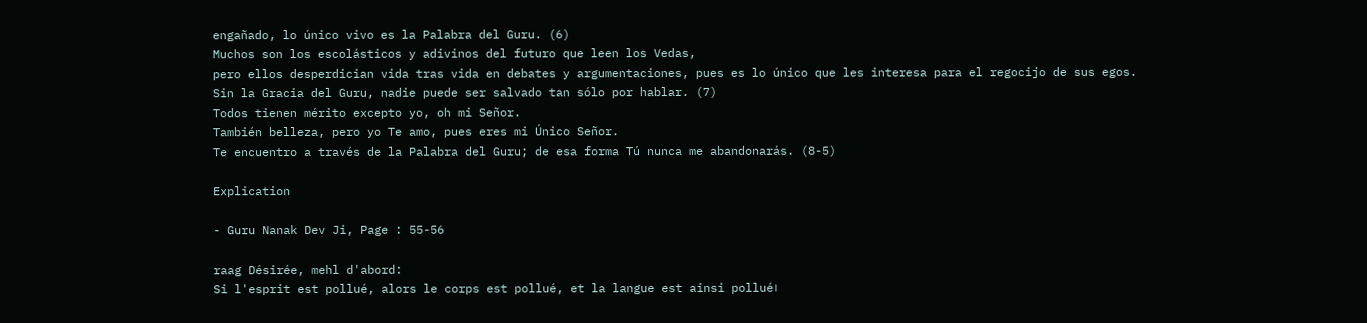engañado, lo único vivo es la Palabra del Guru. (6)
Muchos son los escolásticos y adivinos del futuro que leen los Vedas,
pero ellos desperdician vida tras vida en debates y argumentaciones, pues es lo único que les interesa para el regocijo de sus egos.
Sin la Gracia del Guru, nadie puede ser salvado tan sólo por hablar. (7)
Todos tienen mérito excepto yo, oh mi Señor.
También belleza, pero yo Te amo, pues eres mi Único Señor.
Te encuentro a través de la Palabra del Guru; de esa forma Tú nunca me abandonarás. (8-5)

Explication

- Guru Nanak Dev Ji, Page : 55-56

raag Désirée, mehl d'abord:
Si l'esprit est pollué, alors le corps est pollué, et la langue est ainsi pollué।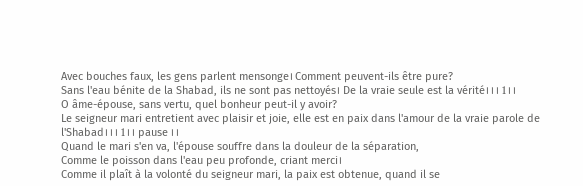Avec bouches faux, les gens parlent mensonge। Comment peuvent-ils être pure?
Sans l'eau bénite de la Shabad, ils ne sont pas nettoyés। De la vraie seule est la vérité। । । 1 । ।
O âme-épouse, sans vertu, quel bonheur peut-il y avoir?
Le seigneur mari entretient avec plaisir et joie, elle est en paix dans l'amour de la vraie parole de l'Shabad। । । 1 । । pause । ।
Quand le mari s'en va, l'épouse souffre dans la douleur de la séparation,
Comme le poisson dans l'eau peu profonde, criant merci।
Comme il plaît à la volonté du seigneur mari, la paix est obtenue, quand il se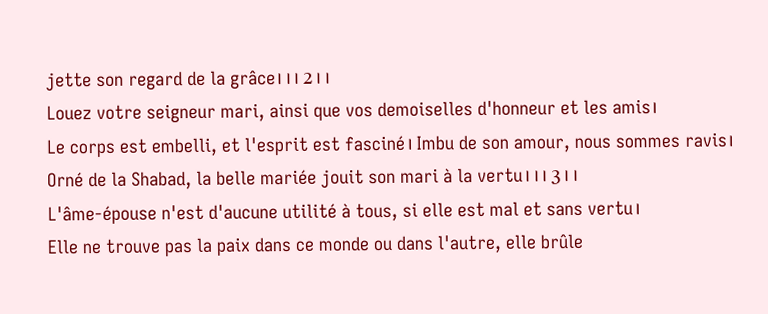jette son regard de la grâce। । । 2 । ।
Louez votre seigneur mari, ainsi que vos demoiselles d'honneur et les amis।
Le corps est embelli, et l'esprit est fasciné। Imbu de son amour, nous sommes ravis।
Orné de la Shabad, la belle mariée jouit son mari à la vertu। । । 3 । ।
L'âme-épouse n'est d'aucune utilité à tous, si elle est mal et sans vertu।
Elle ne trouve pas la paix dans ce monde ou dans l'autre, elle brûle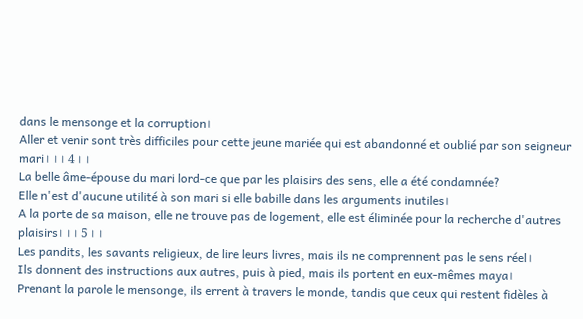dans le mensonge et la corruption।
Aller et venir sont très difficiles pour cette jeune mariée qui est abandonné et oublié par son seigneur mari। । । 4 । ।
La belle âme-épouse du mari lord-ce que par les plaisirs des sens, elle a été condamnée?
Elle n'est d'aucune utilité à son mari si elle babille dans les arguments inutiles।
A la porte de sa maison, elle ne trouve pas de logement, elle est éliminée pour la recherche d'autres plaisirs। । । 5 । ।
Les pandits, les savants religieux, de lire leurs livres, mais ils ne comprennent pas le sens réel।
Ils donnent des instructions aux autres, puis à pied, mais ils portent en eux-mêmes maya।
Prenant la parole le mensonge, ils errent à travers le monde, tandis que ceux qui restent fidèles à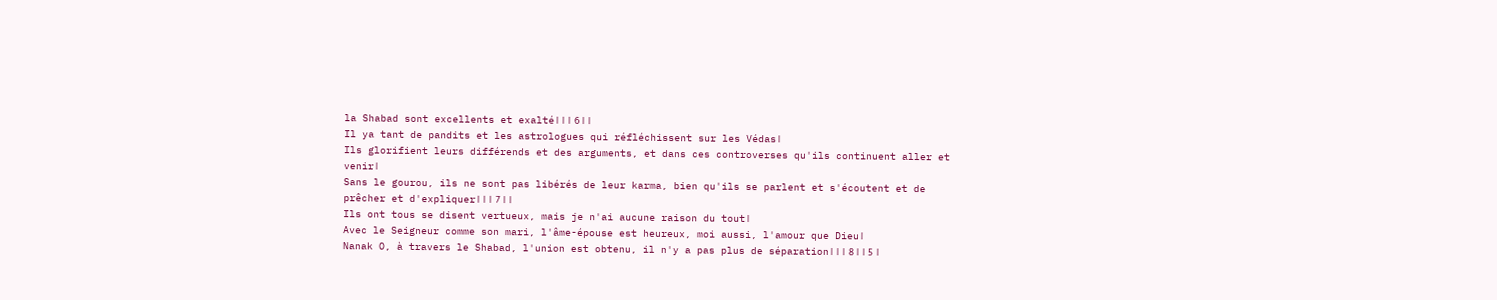la Shabad sont excellents et exalté। । । 6 । ।
Il ya tant de pandits et les astrologues qui réfléchissent sur les Védas।
Ils glorifient leurs différends et des arguments, et dans ces controverses qu'ils continuent aller et venir।
Sans le gourou, ils ne sont pas libérés de leur karma, bien qu'ils se parlent et s'écoutent et de prêcher et d'expliquer। । । 7 । ।
Ils ont tous se disent vertueux, mais je n'ai aucune raison du tout।
Avec le Seigneur comme son mari, l'âme-épouse est heureux, moi aussi, l'amour que Dieu।
Nanak O, à travers le Shabad, l'union est obtenu, il n'y a pas plus de séparation। । । 8 । । 5 ।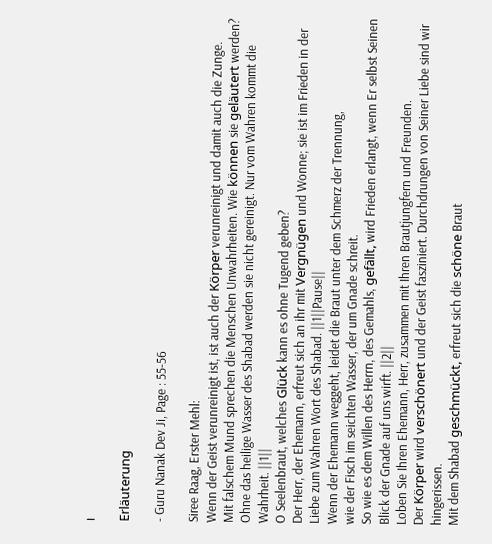।

Erläuterung

- Guru Nanak Dev Ji, Page : 55-56

Siree Raag, Erster Mehl:
Wenn der Geist verunreinigt ist, ist auch der Körper verunreinigt und damit auch die Zunge.
Mit falschem Mund sprechen die Menschen Unwahrheiten. Wie können sie geläutert werden?
Ohne das heilige Wasser des Shabad werden sie nicht gereinigt. Nur vom Wahren kommt die Wahrheit. ||1||
O Seelenbraut, welches Glück kann es ohne Tugend geben?
Der Herr, der Ehemann, erfreut sich an ihr mit Vergnügen und Wonne; sie ist im Frieden in der Liebe zum Wahren Wort des Shabad. ||1||Pause||
Wenn der Ehemann weggeht, leidet die Braut unter dem Schmerz der Trennung,
wie der Fisch im seichten Wasser, der um Gnade schreit.
So wie es dem Willen des Herrn, des Gemahls, gefällt, wird Frieden erlangt, wenn Er selbst Seinen Blick der Gnade auf uns wirft. ||2||
Loben Sie Ihren Ehemann, Herr, zusammen mit Ihren Brautjungfern und Freunden.
Der Körper wird verschönert und der Geist fasziniert. Durchdrungen von Seiner Liebe sind wir hingerissen.
Mit dem Shabad geschmückt, erfreut sich die schöne Braut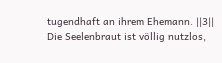tugendhaft an ihrem Ehemann. ||3||
Die Seelenbraut ist völlig nutzlos,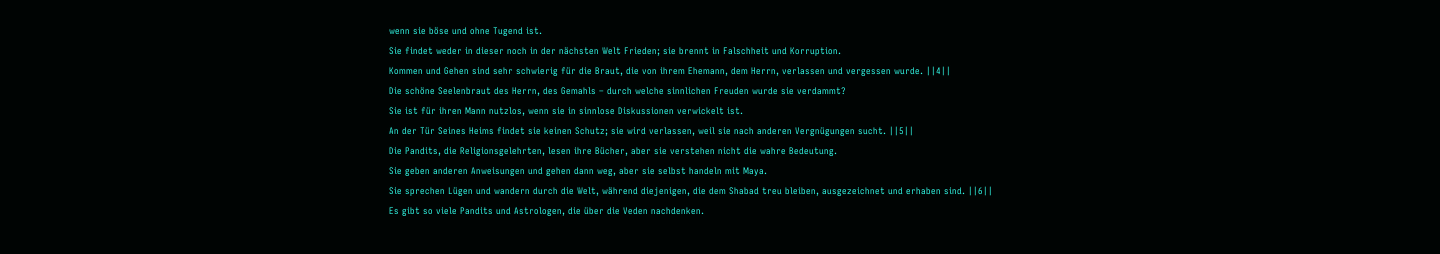wenn sie böse und ohne Tugend ist.
Sie findet weder in dieser noch in der nächsten Welt Frieden; sie brennt in Falschheit und Korruption.
Kommen und Gehen sind sehr schwierig für die Braut, die von ihrem Ehemann, dem Herrn, verlassen und vergessen wurde. ||4||
Die schöne Seelenbraut des Herrn, des Gemahls – durch welche sinnlichen Freuden wurde sie verdammt?
Sie ist für ihren Mann nutzlos, wenn sie in sinnlose Diskussionen verwickelt ist.
An der Tür Seines Heims findet sie keinen Schutz; sie wird verlassen, weil sie nach anderen Vergnügungen sucht. ||5||
Die Pandits, die Religionsgelehrten, lesen ihre Bücher, aber sie verstehen nicht die wahre Bedeutung.
Sie geben anderen Anweisungen und gehen dann weg, aber sie selbst handeln mit Maya.
Sie sprechen Lügen und wandern durch die Welt, während diejenigen, die dem Shabad treu bleiben, ausgezeichnet und erhaben sind. ||6||
Es gibt so viele Pandits und Astrologen, die über die Veden nachdenken.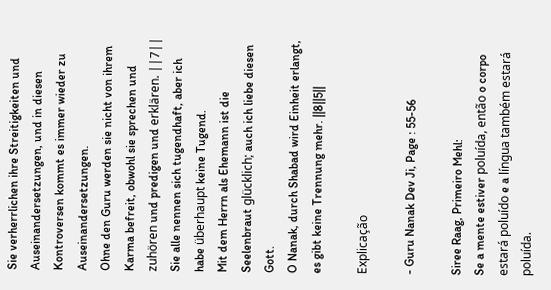Sie verherrlichen ihre Streitigkeiten und Auseinandersetzungen, und in diesen Kontroversen kommt es immer wieder zu Auseinandersetzungen.
Ohne den Guru werden sie nicht von ihrem Karma befreit, obwohl sie sprechen und zuhören und predigen und erklären. ||7||
Sie alle nennen sich tugendhaft, aber ich habe überhaupt keine Tugend.
Mit dem Herrn als Ehemann ist die Seelenbraut glücklich; auch ich liebe diesen Gott.
O Nanak, durch Shabad wird Einheit erlangt, es gibt keine Trennung mehr. ||8||5||

Explicação

- Guru Nanak Dev Ji, Page : 55-56

Siree Raag, Primeiro Mehl:
Se a mente estiver poluída, então o corpo estará poluído e a língua também estará poluída.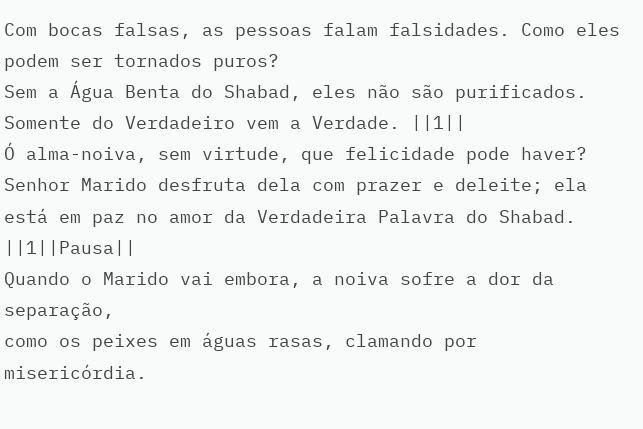Com bocas falsas, as pessoas falam falsidades. Como eles podem ser tornados puros?
Sem a Água Benta do Shabad, eles não são purificados. Somente do Verdadeiro vem a Verdade. ||1||
Ó alma-noiva, sem virtude, que felicidade pode haver?
Senhor Marido desfruta dela com prazer e deleite; ela está em paz no amor da Verdadeira Palavra do Shabad. ||1||Pausa||
Quando o Marido vai embora, a noiva sofre a dor da separação,
como os peixes em águas rasas, clamando por misericórdia.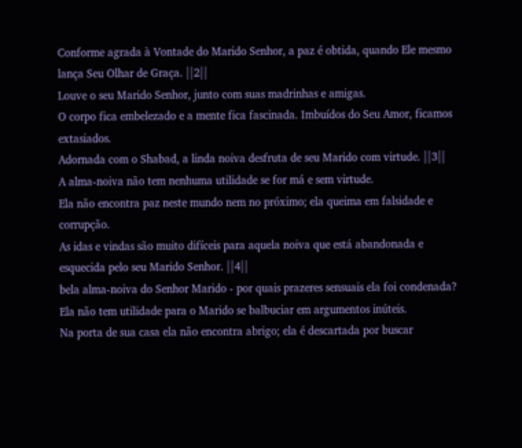Conforme agrada à Vontade do Marido Senhor, a paz é obtida, quando Ele mesmo lança Seu Olhar de Graça. ||2||
Louve o seu Marido Senhor, junto com suas madrinhas e amigas.
O corpo fica embelezado e a mente fica fascinada. Imbuídos do Seu Amor, ficamos extasiados.
Adornada com o Shabad, a linda noiva desfruta de seu Marido com virtude. ||3||
A alma-noiva não tem nenhuma utilidade se for má e sem virtude.
Ela não encontra paz neste mundo nem no próximo; ela queima em falsidade e corrupção.
As idas e vindas são muito difíceis para aquela noiva que está abandonada e esquecida pelo seu Marido Senhor. ||4||
bela alma-noiva do Senhor Marido - por quais prazeres sensuais ela foi condenada?
Ela não tem utilidade para o Marido se balbuciar em argumentos inúteis.
Na porta de sua casa ela não encontra abrigo; ela é descartada por buscar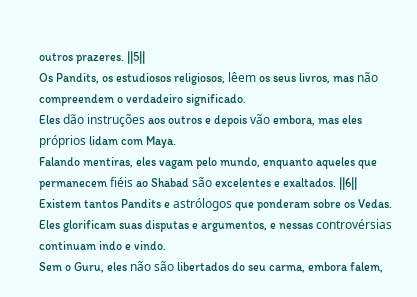outros prazeres. ||5||
Os Pandits, os estudiosos religiosos, lêem os seus livros, mas não compreendem o verdadeiro significado.
Eles dão instruções aos outros e depois vão embora, mas eles próprios lidam com Maya.
Falando mentiras, eles vagam pelo mundo, enquanto aqueles que permanecem fiéis ao Shabad são excelentes e exaltados. ||6||
Existem tantos Pandits e astrólogos que ponderam sobre os Vedas.
Eles glorificam suas disputas e argumentos, e nessas controvérsias continuam indo e vindo.
Sem o Guru, eles não são libertados do seu carma, embora falem,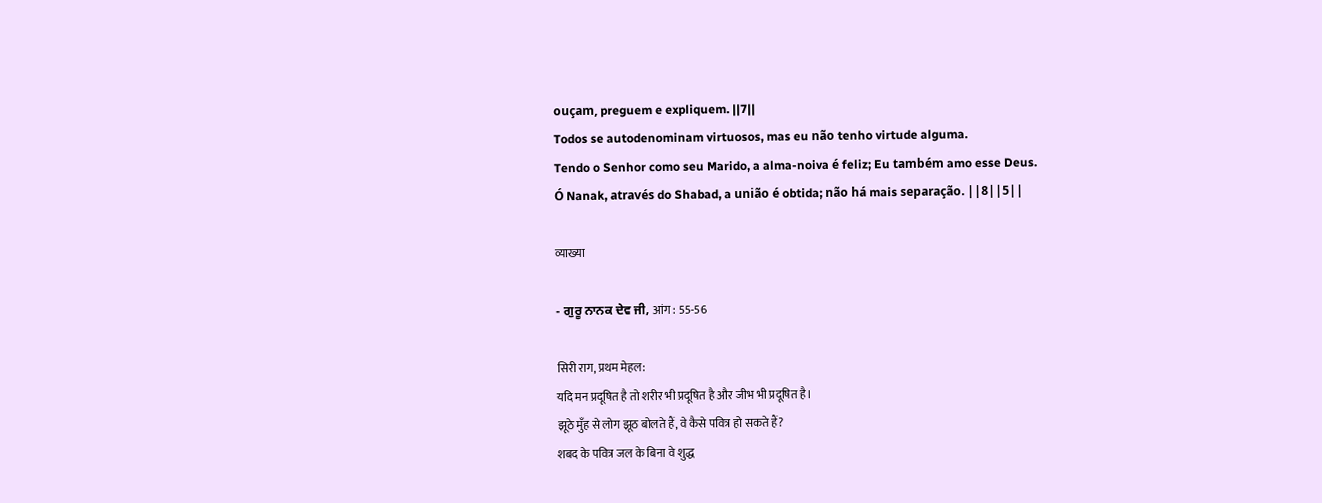ouçam, preguem e expliquem. ||7||
Todos se autodenominam virtuosos, mas eu não tenho virtude alguma.
Tendo o Senhor como seu Marido, a alma-noiva é feliz; Eu também amo esse Deus.
Ó Nanak, através do Shabad, a união é obtida; não há mais separação. ||8||5||

व्याख्या

- ਗੁਰੂ ਨਾਨਕ ਦੇਵ ਜੀ, आंग : 55-56

सिरी राग, प्रथम मेहल:
यदि मन प्रदूषित है तो शरीर भी प्रदूषित है और जीभ भी प्रदूषित है।
झूठे मुँह से लोग झूठ बोलते हैं, वे कैसे पवित्र हो सकते हैं?
शबद के पवित्र जल के बिना वे शुद्ध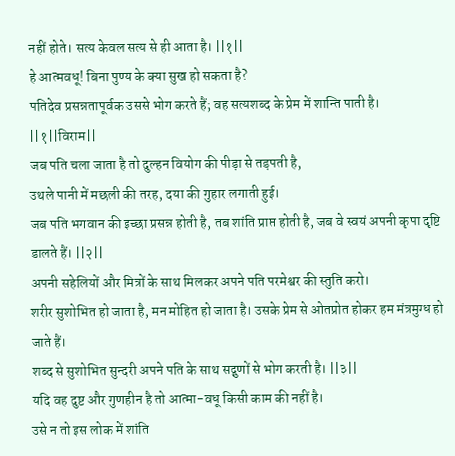नहीं होते। सत्य केवल सत्य से ही आता है। ||१||
हे आत्मवधू! बिना पुण्य के क्या सुख हो सकता है?
पतिदेव प्रसन्नतापूर्वक उससे भोग करते हैं; वह सत्यशब्द के प्रेम में शान्ति पाती है। ||१||विराम||
जब पति चला जाता है तो दुल्हन वियोग की पीड़ा से तड़पती है,
उथले पानी में मछली की तरह, दया की गुहार लगाती हुई।
जब पति भगवान की इच्छा प्रसन्न होती है, तब शांति प्राप्त होती है, जब वे स्वयं अपनी कृपा दृष्टि डालते हैं। ||२||
अपनी सहेलियों और मित्रों के साथ मिलकर अपने पति परमेश्वर की स्तुति करो।
शरीर सुशोभित हो जाता है, मन मोहित हो जाता है। उसके प्रेम से ओतप्रोत होकर हम मंत्रमुग्ध हो जाते हैं।
शब्द से सुशोभित सुन्दरी अपने पति के साथ सद्गुणों से भोग करती है। ||३||
यदि वह दुष्ट और गुणहीन है तो आत्मा-वधू किसी काम की नहीं है।
उसे न तो इस लोक में शांति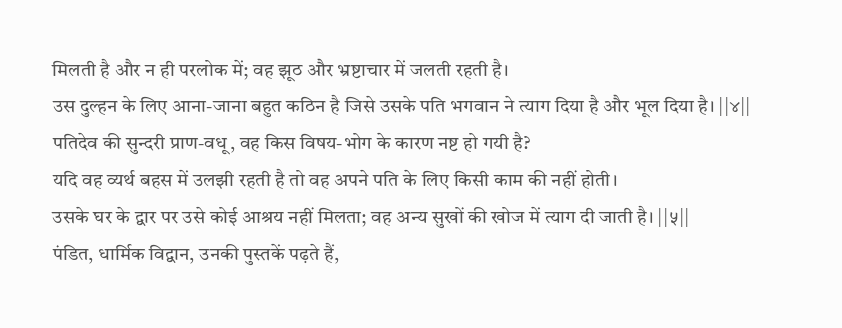मिलती है और न ही परलोक में; वह झूठ और भ्रष्टाचार में जलती रहती है।
उस दुल्हन के लिए आना-जाना बहुत कठिन है जिसे उसके पति भगवान ने त्याग दिया है और भूल दिया है। ||४||
पतिदेव की सुन्दरी प्राण-वधू, वह किस विषय-भोग के कारण नष्ट हो गयी है?
यदि वह व्यर्थ बहस में उलझी रहती है तो वह अपने पति के लिए किसी काम की नहीं होती।
उसके घर के द्वार पर उसे कोई आश्रय नहीं मिलता; वह अन्य सुखों की खोज में त्याग दी जाती है। ||५||
पंडित, धार्मिक विद्वान, उनकी पुस्तकें पढ़ते हैं,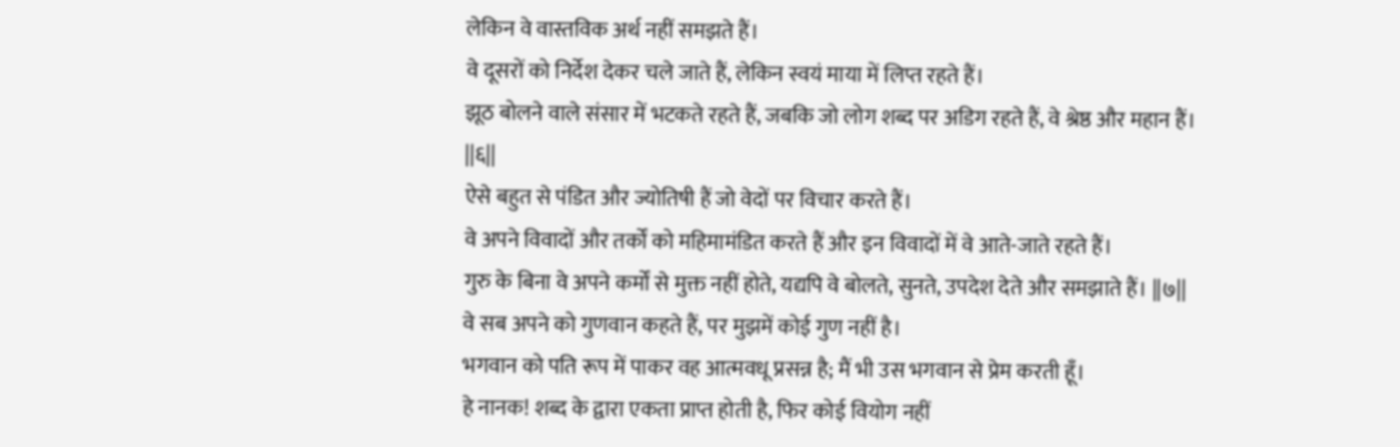लेकिन वे वास्तविक अर्थ नहीं समझते हैं।
वे दूसरों को निर्देश देकर चले जाते हैं, लेकिन स्वयं माया में लिप्त रहते हैं।
झूठ बोलने वाले संसार में भटकते रहते हैं, जबकि जो लोग शब्द पर अडिग रहते हैं, वे श्रेष्ठ और महान हैं। ||६||
ऐसे बहुत से पंडित और ज्योतिषी हैं जो वेदों पर विचार करते हैं।
वे अपने विवादों और तर्कों को महिमामंडित करते हैं और इन विवादों में वे आते-जाते रहते हैं।
गुरु के बिना वे अपने कर्मों से मुक्त नहीं होते, यद्यपि वे बोलते, सुनते, उपदेश देते और समझाते हैं। ||७||
वे सब अपने को गुणवान कहते हैं, पर मुझमें कोई गुण नहीं है।
भगवान को पति रूप में पाकर वह आत्मवधू प्रसन्न है; मैं भी उस भगवान से प्रेम करती हूँ।
हे नानक! शब्द के द्वारा एकता प्राप्त होती है, फिर कोई वियोग नहीं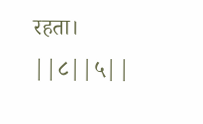रहता। ||८||५||